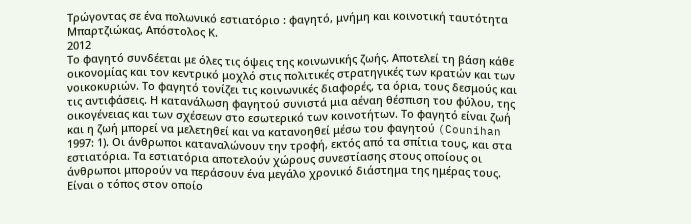Τρώγοντας σε ένα πολωνικό εστιατόριο : φαγητό, μνήμη και κοινοτική ταυτότητα
Μπαρτζιώκας, Απόστολος Κ.
2012
Το φαγητό συνδέεται με όλες τις όψεις της κοινωνικής ζωής. Αποτελεί τη βάση κάθε οικονομίας και τον κεντρικό μοχλό στις πολιτικές στρατηγικές των κρατών και των νοικοκυριών. Το φαγητό τονίζει τις κοινωνικές διαφορές, τα όρια, τους δεσμούς και τις αντιφάσεις. Η κατανάλωση φαγητού συνιστά μια αέναη θέσπιση του φύλου, της οικογένειας και των σχέσεων στο εσωτερικό των κοινοτήτων. Το φαγητό είναι ζωή και η ζωή μπορεί να μελετηθεί και να κατανοηθεί μέσω του φαγητού (Counihan 1997: 1). Οι άνθρωποι καταναλώνουν την τροφή, εκτός από τα σπίτια τους, και στα εστιατόρια. Τα εστιατόρια αποτελούν χώρους συνεστίασης στους οποίους οι άνθρωποι μπορούν να περάσουν ένα μεγάλο χρονικό διάστημα της ημέρας τους. Είναι ο τόπος στον οποίο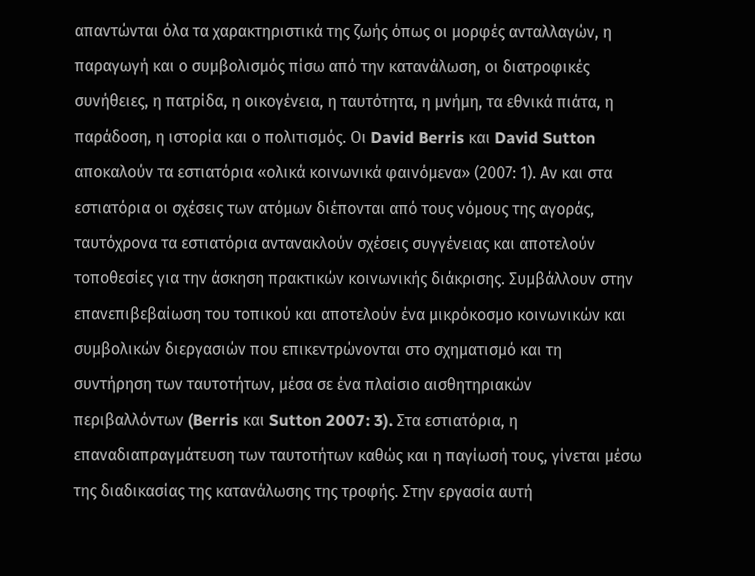απαντώνται όλα τα χαρακτηριστικά της ζωής όπως οι μορφές ανταλλαγών, η παραγωγή και ο συμβολισμός πίσω από την κατανάλωση, οι διατροφικές συνήθειες, η πατρίδα, η οικογένεια, η ταυτότητα, η μνήμη, τα εθνικά πιάτα, η παράδοση, η ιστορία και ο πολιτισμός. Οι David Berris και David Sutton αποκαλούν τα εστιατόρια «ολικά κοινωνικά φαινόμενα» (2007: 1). Αν και στα εστιατόρια οι σχέσεις των ατόμων διέπονται από τους νόμους της αγοράς, ταυτόχρονα τα εστιατόρια αντανακλούν σχέσεις συγγένειας και αποτελούν τοποθεσίες για την άσκηση πρακτικών κοινωνικής διάκρισης. Συμβάλλουν στην επανεπιβεβαίωση του τοπικού και αποτελούν ένα μικρόκοσμο κοινωνικών και συμβολικών διεργασιών που επικεντρώνονται στο σχηματισμό και τη συντήρηση των ταυτοτήτων, μέσα σε ένα πλαίσιο αισθητηριακών περιβαλλόντων (Berris και Sutton 2007: 3). Στα εστιατόρια, η επαναδιαπραγμάτευση των ταυτοτήτων καθώς και η παγίωσή τους, γίνεται μέσω της διαδικασίας της κατανάλωσης της τροφής. Στην εργασία αυτή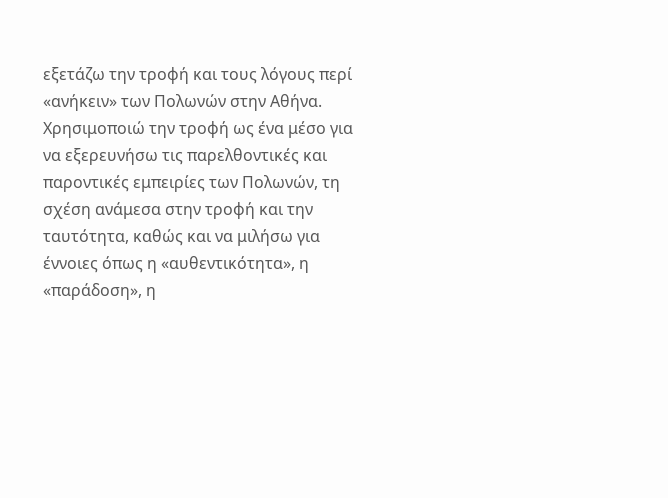εξετάζω την τροφή και τους λόγους περί «ανήκειν» των Πολωνών στην Αθήνα. Χρησιμοποιώ την τροφή ως ένα μέσο για να εξερευνήσω τις παρελθοντικές και παροντικές εμπειρίες των Πολωνών, τη σχέση ανάμεσα στην τροφή και την ταυτότητα, καθώς και να μιλήσω για έννοιες όπως η «αυθεντικότητα», η «παράδοση», η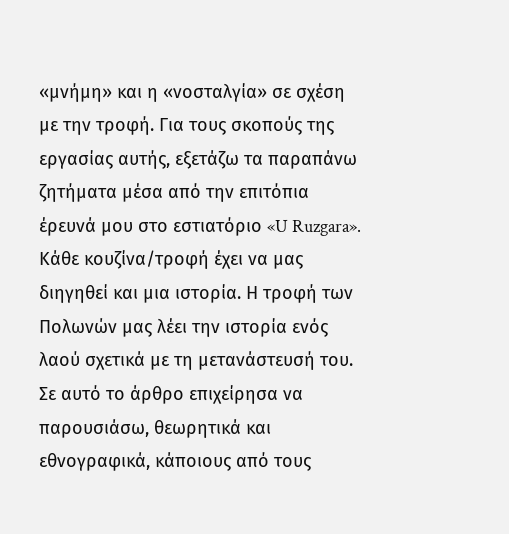«μνήμη» και η «νοσταλγία» σε σχέση με την τροφή. Για τους σκοπούς της εργασίας αυτής, εξετάζω τα παραπάνω ζητήματα μέσα από την επιτόπια έρευνά μου στο εστιατόριο «U Ruzgara». Κάθε κουζίνα/τροφή έχει να μας διηγηθεί και μια ιστορία. Η τροφή των Πολωνών μας λέει την ιστορία ενός λαού σχετικά με τη μετανάστευσή του. Σε αυτό το άρθρο επιχείρησα να παρουσιάσω, θεωρητικά και εθνογραφικά, κάποιους από τους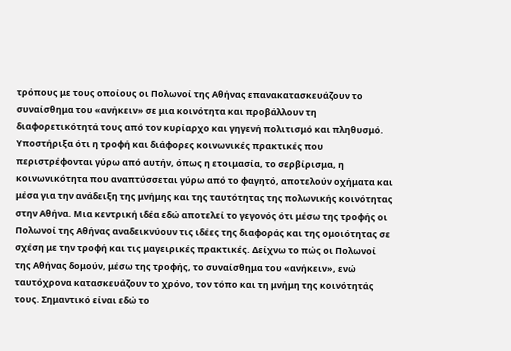τρόπους με τους οποίους οι Πολωνοί της Αθήνας επανακατασκευάζουν το συναίσθημα του «ανήκειν» σε μια κοινότητα και προβάλλουν τη διαφορετικότητά τους από τον κυρίαρχο και γηγενή πολιτισμό και πληθυσμό. Υποστήριξα ότι η τροφή και διάφορες κοινωνικές πρακτικές που περιστρέφονται γύρω από αυτήν, όπως η ετοιμασία, το σερβίρισμα, η κοινωνικότητα που αναπτύσσεται γύρω από το φαγητό, αποτελούν οχήματα και μέσα για την ανάδειξη της μνήμης και της ταυτότητας της πολωνικής κοινότητας στην Αθήνα. Μια κεντρική ιδέα εδώ αποτελεί το γεγονός ότι μέσω της τροφής οι Πολωνοί της Αθήνας αναδεικνύουν τις ιδέες της διαφοράς και της ομοιότητας σε σχέση με την τροφή και τις μαγειρικές πρακτικές. Δείχνω το πώς οι Πολωνοί της Αθήνας δομούν, μέσω της τροφής, το συναίσθημα του «ανήκειν», ενώ ταυτόχρονα κατασκευάζουν το χρόνο, τον τόπο και τη μνήμη της κοινότητάς τους. Σημαντικό είναι εδώ το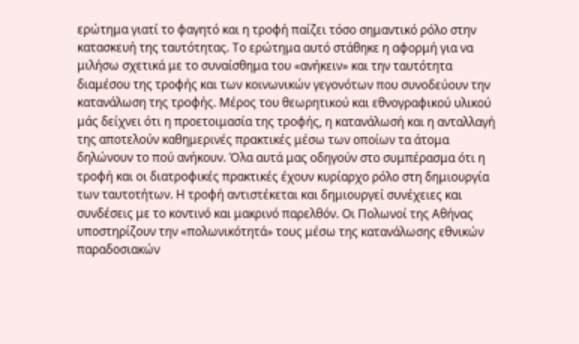ερώτημα γιατί το φαγητό και η τροφή παίζει τόσο σημαντικό ρόλο στην κατασκευή της ταυτότητας. Το ερώτημα αυτό στάθηκε η αφορμή για να μιλήσω σχετικά με το συναίσθημα του «ανήκειν» και την ταυτότητα διαμέσου της τροφής και των κοινωνικών γεγονότων που συνοδεύουν την κατανάλωση της τροφής. Μέρος του θεωρητικού και εθνογραφικού υλικού μάς δείχνει ότι η προετοιμασία της τροφής, η κατανάλωσή και η ανταλλαγή της αποτελούν καθημερινές πρακτικές μέσω των οποίων τα άτομα δηλώνουν το πού ανήκουν. Όλα αυτά μας οδηγούν στο συμπέρασμα ότι η τροφή και οι διατροφικές πρακτικές έχουν κυρίαρχο ρόλο στη δημιουργία των ταυτοτήτων. Η τροφή αντιστέκεται και δημιουργεί συνέχειες και συνδέσεις με το κοντινό και μακρινό παρελθόν. Οι Πολωνοί της Αθήνας υποστηρίζουν την «πολωνικότητά» τους μέσω της κατανάλωσης εθνικών παραδοσιακών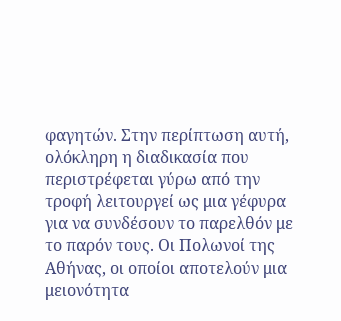φαγητών. Στην περίπτωση αυτή, ολόκληρη η διαδικασία που περιστρέφεται γύρω από την τροφή λειτουργεί ως μια γέφυρα για να συνδέσουν το παρελθόν με το παρόν τους. Οι Πολωνοί της Αθήνας, οι οποίοι αποτελούν μια μειονότητα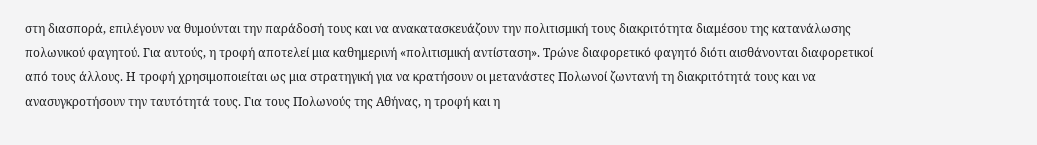στη διασπορά, επιλέγουν να θυμούνται την παράδοσή τους και να ανακατασκευάζουν την πολιτισμική τους διακριτότητα διαμέσου της κατανάλωσης πολωνικού φαγητού. Για αυτούς, η τροφή αποτελεί μια καθημερινή «πολιτισμική αντίσταση». Τρώνε διαφορετικό φαγητό διότι αισθάνονται διαφορετικοί από τους άλλους. Η τροφή χρησιμοποιείται ως μια στρατηγική για να κρατήσουν οι μετανάστες Πολωνοί ζωντανή τη διακριτότητά τους και να ανασυγκροτήσουν την ταυτότητά τους. Για τους Πολωνούς της Αθήνας, η τροφή και η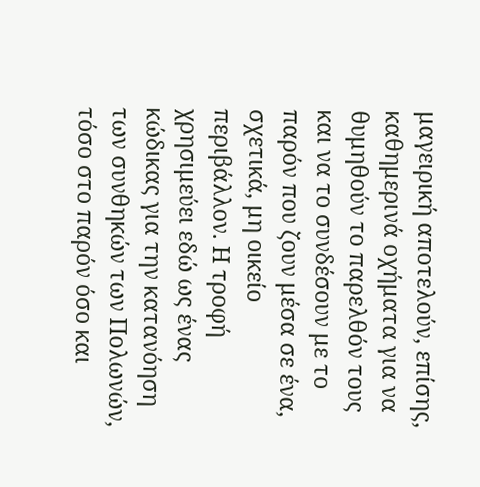μαγειρική αποτελούν, επίσης, καθημερινά οχήματα για να θυμηθούν το παρελθόν τους και να το συνδέσουν με το παρόν που ζουν μέσα σε ένα, σχετικά, μη οικείο περιβάλλον. Η τροφή χρησιμεύει εδώ ως ένας κώδικας για την κατανόηση των συνθηκών των Πολωνών, τόσο στο παρόν όσο και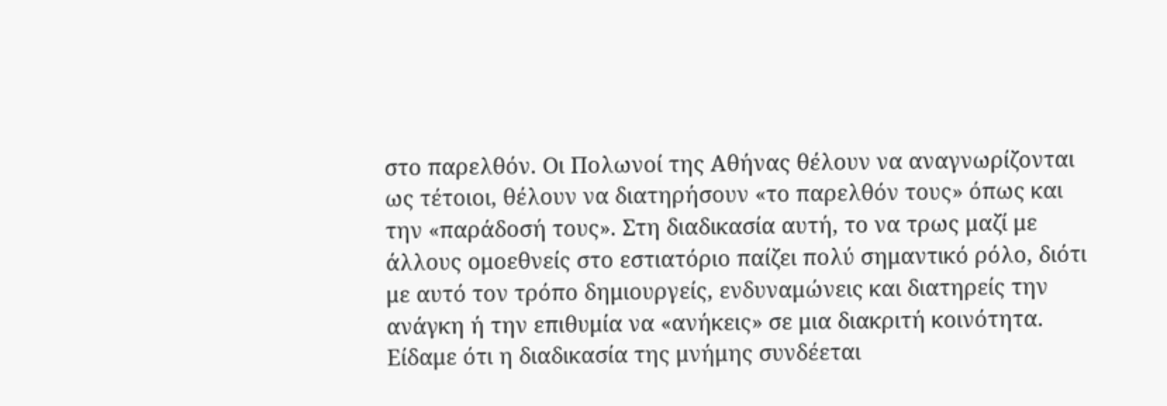στο παρελθόν. Οι Πολωνοί της Αθήνας θέλουν να αναγνωρίζονται ως τέτοιοι, θέλουν να διατηρήσουν «το παρελθόν τους» όπως και την «παράδοσή τους». Στη διαδικασία αυτή, το να τρως μαζί με άλλους ομοεθνείς στο εστιατόριο παίζει πολύ σημαντικό ρόλο, διότι με αυτό τον τρόπο δημιουργείς, ενδυναμώνεις και διατηρείς την ανάγκη ή την επιθυμία να «ανήκεις» σε μια διακριτή κοινότητα. Είδαμε ότι η διαδικασία της μνήμης συνδέεται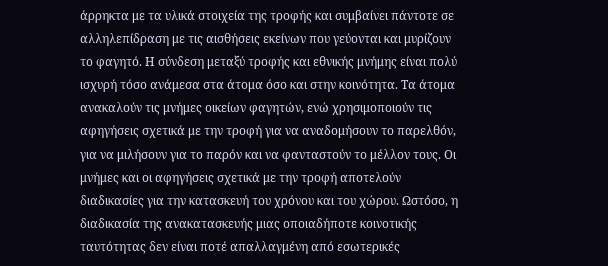άρρηκτα με τα υλικά στοιχεία της τροφής και συμβαίνει πάντοτε σε αλληλεπίδραση με τις αισθήσεις εκείνων που γεύονται και μυρίζουν το φαγητό. Η σύνδεση μεταξύ τροφής και εθνικής μνήμης είναι πολύ ισχυρή τόσο ανάμεσα στα άτομα όσο και στην κοινότητα. Τα άτομα ανακαλούν τις μνήμες οικείων φαγητών, ενώ χρησιμοποιούν τις αφηγήσεις σχετικά με την τροφή για να αναδομήσουν το παρελθόν, για να μιλήσουν για το παρόν και να φανταστούν το μέλλον τους. Οι μνήμες και οι αφηγήσεις σχετικά με την τροφή αποτελούν διαδικασίες για την κατασκευή του χρόνου και του χώρου. Ωστόσο, η διαδικασία της ανακατασκευής μιας οποιαδήποτε κοινοτικής ταυτότητας δεν είναι ποτέ απαλλαγμένη από εσωτερικές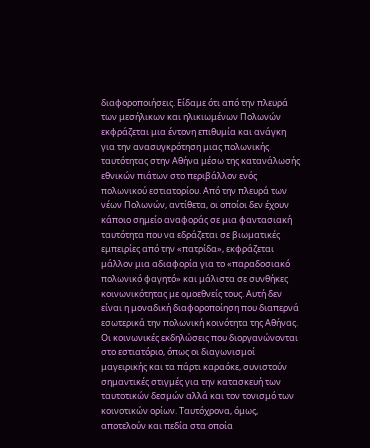διαφοροποιήσεις. Είδαμε ότι από την πλευρά των μεσήλικων και ηλικιωμένων Πολωνών εκφράζεται μια έντονη επιθυμία και ανάγκη για την ανασυγκρότηση μιας πολωνικής ταυτότητας στην Αθήνα μέσω της κατανάλωσής εθνικών πιάτων στο περιβάλλον ενός πολωνικού εστιατορίου. Από την πλευρά των νέων Πολωνών, αντίθετα, οι οποίοι δεν έχουν κάποιο σημείο αναφοράς σε μια φαντασιακή ταυτότητα που να εδράζεται σε βιωματικές εμπειρίες από την «πατρίδα», εκφράζεται μάλλον μια αδιαφορία για το «παραδοσιακό πολωνικό φαγητό» και μάλιστα σε συνθήκες κοινωνικότητας με ομοεθνείς τους. Αυτή δεν είναι η μοναδική διαφοροποίηση που διαπερνά εσωτερικά την πολωνική κοινότητα της Αθήνας. Οι κοινωνικές εκδηλώσεις που διοργανώνονται στο εστιατόριο, όπως οι διαγωνισμοί μαγειρικής και τα πάρτι καραόκε, συνιστούν σημαντικές στιγμές για την κατασκευή των ταυτοτικών δεσμών αλλά και τον τονισμό των κοινοτικών ορίων. Ταυτόχρονα, όμως, αποτελούν και πεδία στα οποία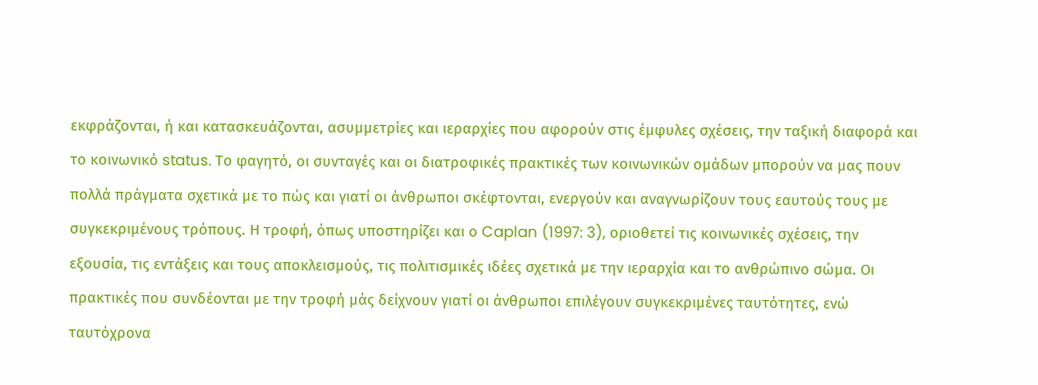εκφράζονται, ή και κατασκευάζονται, ασυμμετρίες και ιεραρχίες που αφορούν στις έμφυλες σχέσεις, την ταξική διαφορά και το κοινωνικό status. Το φαγητό, οι συνταγές και οι διατροφικές πρακτικές των κοινωνικών ομάδων μπορούν να μας πουν πολλά πράγματα σχετικά με το πώς και γιατί οι άνθρωποι σκέφτονται, ενεργούν και αναγνωρίζουν τους εαυτούς τους με συγκεκριμένους τρόπους. Η τροφή, όπως υποστηρίζει και ο Caplan (1997: 3), οριοθετεί τις κοινωνικές σχέσεις, την εξουσία, τις εντάξεις και τους αποκλεισμούς, τις πολιτισμικές ιδέες σχετικά με την ιεραρχία και το ανθρώπινο σώμα. Οι πρακτικές που συνδέονται με την τροφή μάς δείχνουν γιατί οι άνθρωποι επιλέγουν συγκεκριμένες ταυτότητες, ενώ ταυτόχρονα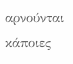αρνούνται κάποιες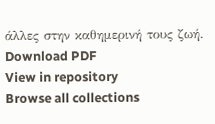άλλες στην καθημερινή τους ζωή.
Download PDF
View in repository
Browse all collections